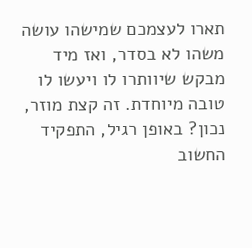תארו לעצמכם שמישהו עושה משהו לא בסדר, ואז מיד מבקש שיוותרו לו ויעשו לו טובה מיוחדת. זה קצת מוזר, נכון? באופן רגיל, התפקיד החשוב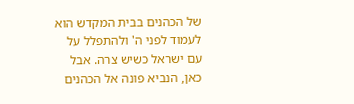של הכהנים בבית המקדש הוא לעמוד לפני ה' ולהתפלל על עם ישראל כשיש צרה. אבל כאן, הנביא פונה אל הכהנים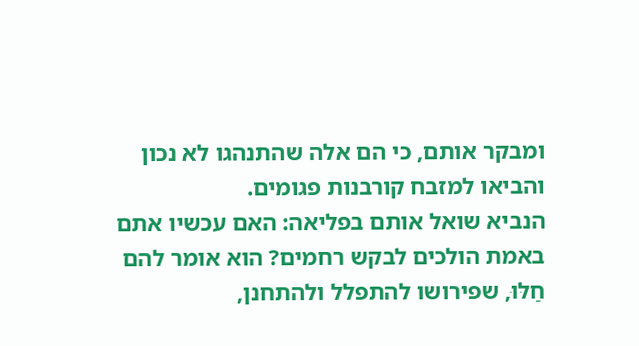ומבקר אותם, כי הם אלה שהתנהגו לא נכון והביאו למזבח קורבנות פגומים.
הנביא שואל אותם בפליאה: האם עכשיו אתם באמת הולכים לבקש רחמים? הוא אומר להם חַלּוּ, שפירושו להתפלל ולהתחנן,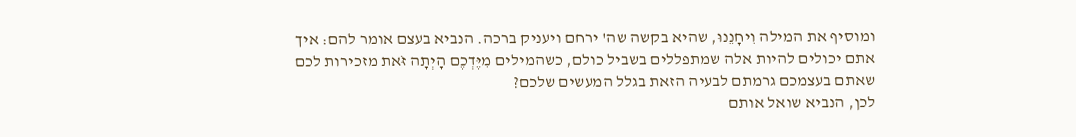ומוסיף את המילה וִיחָנֵנוּ, שהיא בקשה שה' ירחם ויעניק ברכה. הנביא בעצם אומר להם: איך אתם יכולים להיות אלה שמתפללים בשביל כולם, כשהמילים מִיֶּדְכֶם הָיְתָה זֹּאת מזכירות לכם שאתם בעצמכם גרמתם לבעיה הזאת בגלל המעשים שלכם?
לכן, הנביא שואל אותם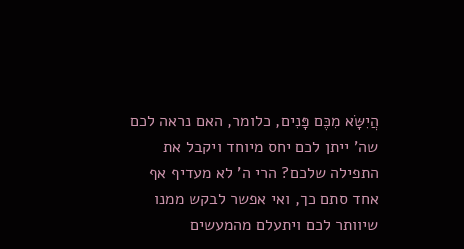הֲיִשָּׂא מִכֶּם פָּנִים, כלומר, האם נראה לכם שה' ייתן לכם יחס מיוחד ויקבל את התפילה שלכם? הרי ה' לא מעדיף אף אחד סתם כך, ואי אפשר לבקש ממנו שיוותר לכם ויתעלם מהמעשים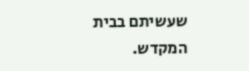שעשיתם בבית המקדש.